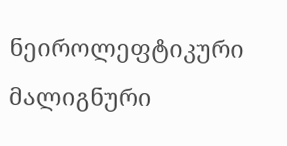ნეიროლეფტიკური მალიგნური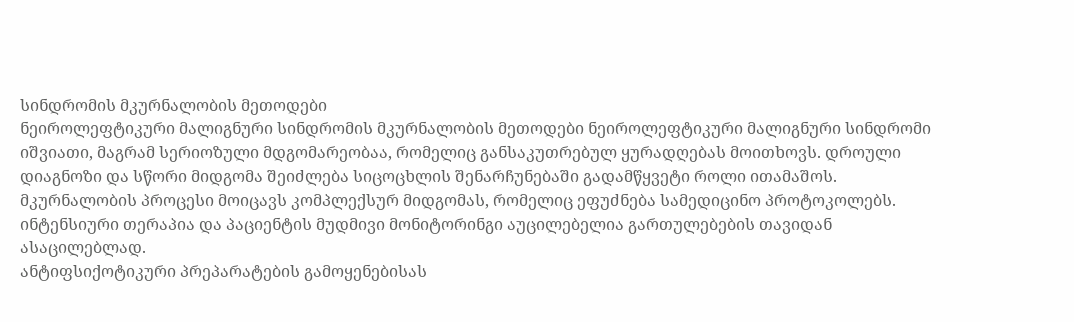სინდრომის მკურნალობის მეთოდები
ნეიროლეფტიკური მალიგნური სინდრომის მკურნალობის მეთოდები ნეიროლეფტიკური მალიგნური სინდრომი იშვიათი, მაგრამ სერიოზული მდგომარეობაა, რომელიც განსაკუთრებულ ყურადღებას მოითხოვს. დროული დიაგნოზი და სწორი მიდგომა შეიძლება სიცოცხლის შენარჩუნებაში გადამწყვეტი როლი ითამაშოს.
მკურნალობის პროცესი მოიცავს კომპლექსურ მიდგომას, რომელიც ეფუძნება სამედიცინო პროტოკოლებს. ინტენსიური თერაპია და პაციენტის მუდმივი მონიტორინგი აუცილებელია გართულებების თავიდან ასაცილებლად.
ანტიფსიქოტიკური პრეპარატების გამოყენებისას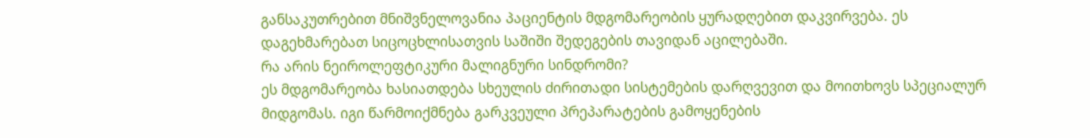განსაკუთრებით მნიშვნელოვანია პაციენტის მდგომარეობის ყურადღებით დაკვირვება. ეს დაგეხმარებათ სიცოცხლისათვის საშიში შედეგების თავიდან აცილებაში.
რა არის ნეიროლეფტიკური მალიგნური სინდრომი?
ეს მდგომარეობა ხასიათდება სხეულის ძირითადი სისტემების დარღვევით და მოითხოვს სპეციალურ მიდგომას. იგი წარმოიქმნება გარკვეული პრეპარატების გამოყენების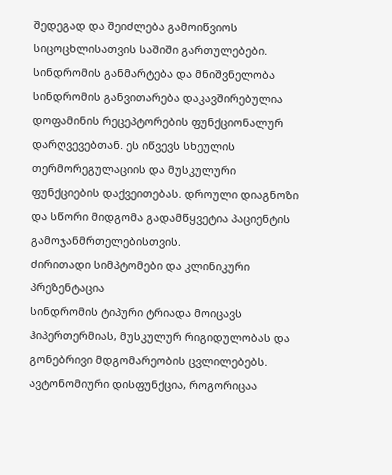შედეგად და შეიძლება გამოიწვიოს სიცოცხლისათვის საშიში გართულებები.
სინდრომის განმარტება და მნიშვნელობა
სინდრომის განვითარება დაკავშირებულია დოფამინის რეცეპტორების ფუნქციონალურ დარღვევებთან. ეს იწვევს სხეულის თერმორეგულაციის და მუსკულური ფუნქციების დაქვეითებას. დროული დიაგნოზი და სწორი მიდგომა გადამწყვეტია პაციენტის გამოჯანმრთელებისთვის.
ძირითადი სიმპტომები და კლინიკური პრეზენტაცია
სინდრომის ტიპური ტრიადა მოიცავს ჰიპერთერმიას, მუსკულურ რიგიდულობას და გონებრივი მდგომარეობის ცვლილებებს. ავტონომიური დისფუნქცია, როგორიცაა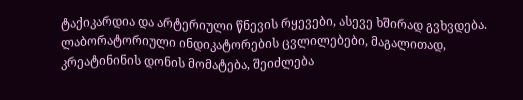ტაქიკარდია და არტერიული წნევის რყევები, ასევე ხშირად გვხვდება.
ლაბორატორიული ინდიკატორების ცვლილებები, მაგალითად, კრეატინინის დონის მომატება, შეიძლება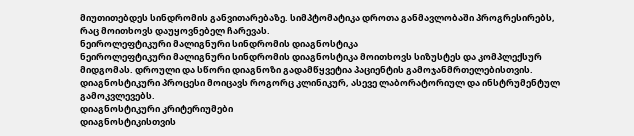მიუთითებდეს სინდრომის განვითარებაზე. სიმპტომატიკა დროთა განმავლობაში პროგრესირებს, რაც მოითხოვს დაუყოვნებელ ჩარევას.
ნეიროლეფტიკური მალიგნური სინდრომის დიაგნოსტიკა
ნეიროლეფტიკური მალიგნური სინდრომის დიაგნოსტიკა მოითხოვს სიზუსტეს და კომპლექსურ მიდგომას. დროული და სწორი დიაგნოზი გადამწყვეტია პაციენტის გამოჯანმრთელებისთვის. დიაგნოსტიკური პროცესი მოიცავს როგორც კლინიკურ, ასევე ლაბორატორიულ და ინსტრუმენტულ გამოკვლევებს.
დიაგნოსტიკური კრიტერიუმები
დიაგნოსტიკისთვის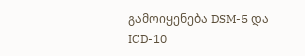გამოიყენება DSM-5 და ICD-10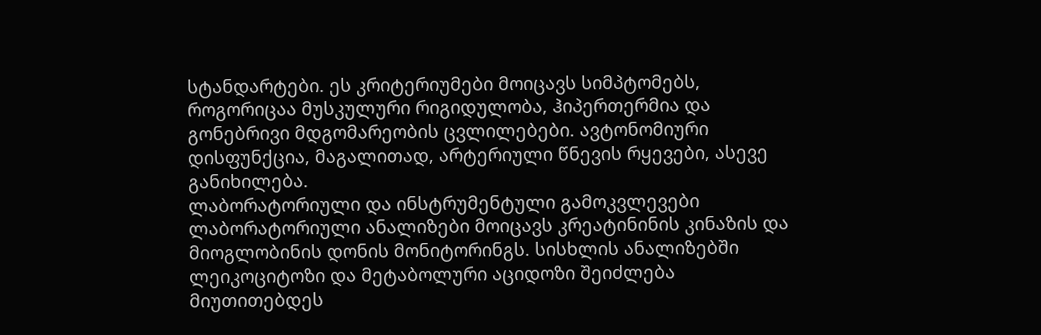სტანდარტები. ეს კრიტერიუმები მოიცავს სიმპტომებს, როგორიცაა მუსკულური რიგიდულობა, ჰიპერთერმია და გონებრივი მდგომარეობის ცვლილებები. ავტონომიური დისფუნქცია, მაგალითად, არტერიული წნევის რყევები, ასევე განიხილება.
ლაბორატორიული და ინსტრუმენტული გამოკვლევები
ლაბორატორიული ანალიზები მოიცავს კრეატინინის კინაზის და მიოგლობინის დონის მონიტორინგს. სისხლის ანალიზებში ლეიკოციტოზი და მეტაბოლური აციდოზი შეიძლება მიუთითებდეს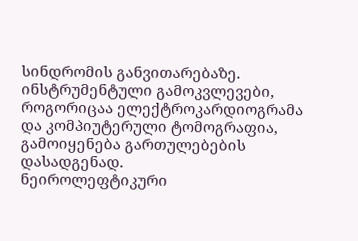სინდრომის განვითარებაზე. ინსტრუმენტული გამოკვლევები, როგორიცაა ელექტროკარდიოგრამა და კომპიუტერული ტომოგრაფია, გამოიყენება გართულებების დასადგენად.
ნეიროლეფტიკური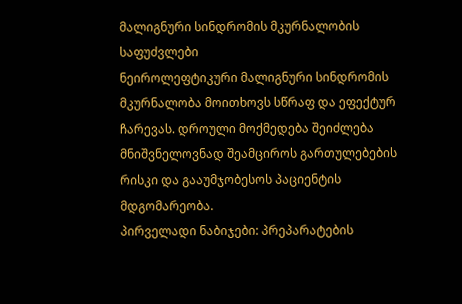მალიგნური სინდრომის მკურნალობის საფუძვლები
ნეიროლეფტიკური მალიგნური სინდრომის მკურნალობა მოითხოვს სწრაფ და ეფექტურ ჩარევას. დროული მოქმედება შეიძლება მნიშვნელოვნად შეამციროს გართულებების რისკი და გააუმჯობესოს პაციენტის მდგომარეობა.
პირველადი ნაბიჯები: პრეპარატების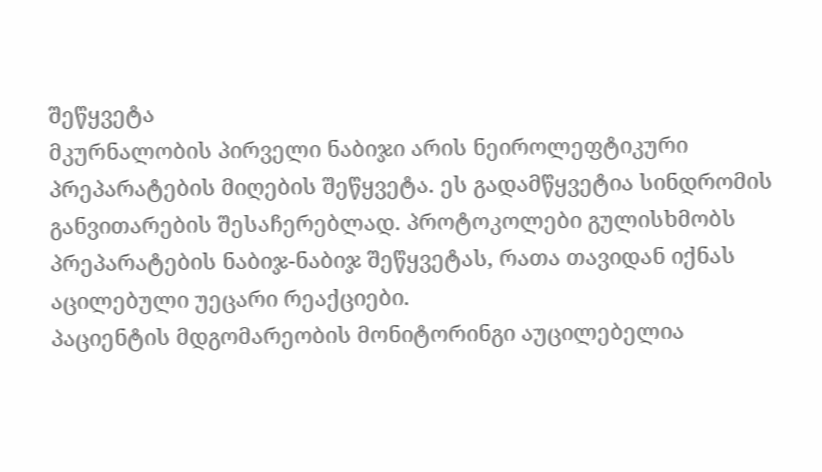შეწყვეტა
მკურნალობის პირველი ნაბიჯი არის ნეიროლეფტიკური პრეპარატების მიღების შეწყვეტა. ეს გადამწყვეტია სინდრომის განვითარების შესაჩერებლად. პროტოკოლები გულისხმობს პრეპარატების ნაბიჯ-ნაბიჯ შეწყვეტას, რათა თავიდან იქნას აცილებული უეცარი რეაქციები.
პაციენტის მდგომარეობის მონიტორინგი აუცილებელია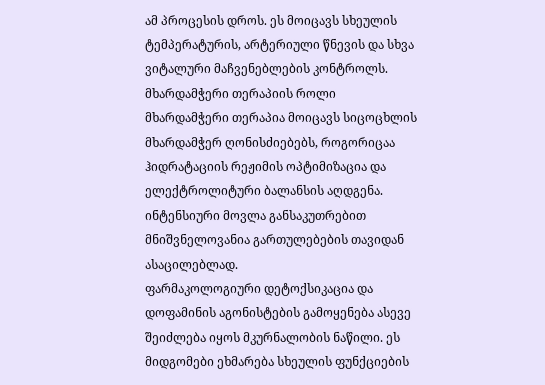ამ პროცესის დროს. ეს მოიცავს სხეულის ტემპერატურის, არტერიული წნევის და სხვა ვიტალური მაჩვენებლების კონტროლს.
მხარდამჭერი თერაპიის როლი
მხარდამჭერი თერაპია მოიცავს სიცოცხლის მხარდამჭერ ღონისძიებებს, როგორიცაა ჰიდრატაციის რეჟიმის ოპტიმიზაცია და ელექტროლიტური ბალანსის აღდგენა. ინტენსიური მოვლა განსაკუთრებით მნიშვნელოვანია გართულებების თავიდან ასაცილებლად.
ფარმაკოლოგიური დეტოქსიკაცია და დოფამინის აგონისტების გამოყენება ასევე შეიძლება იყოს მკურნალობის ნაწილი. ეს მიდგომები ეხმარება სხეულის ფუნქციების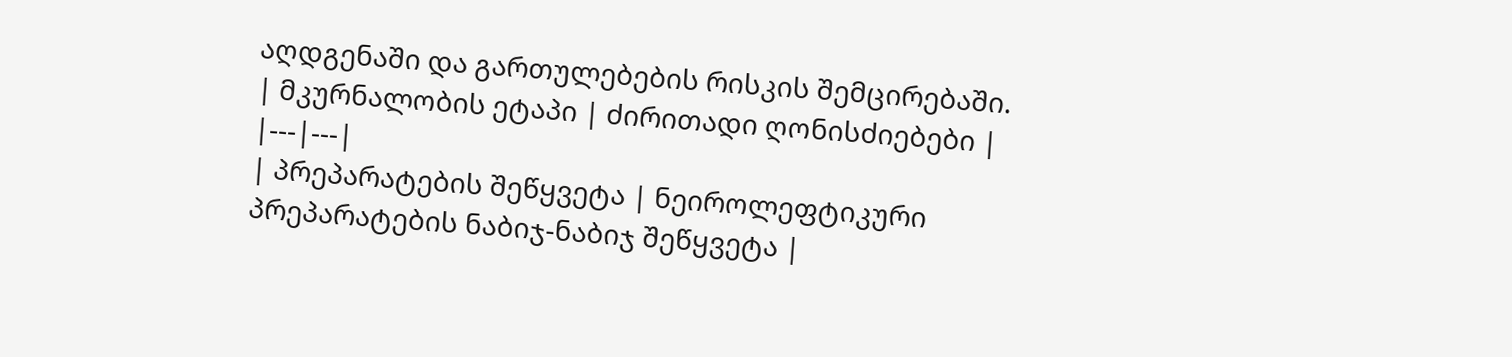აღდგენაში და გართულებების რისკის შემცირებაში.
| მკურნალობის ეტაპი | ძირითადი ღონისძიებები |
|---|---|
| პრეპარატების შეწყვეტა | ნეიროლეფტიკური პრეპარატების ნაბიჯ-ნაბიჯ შეწყვეტა |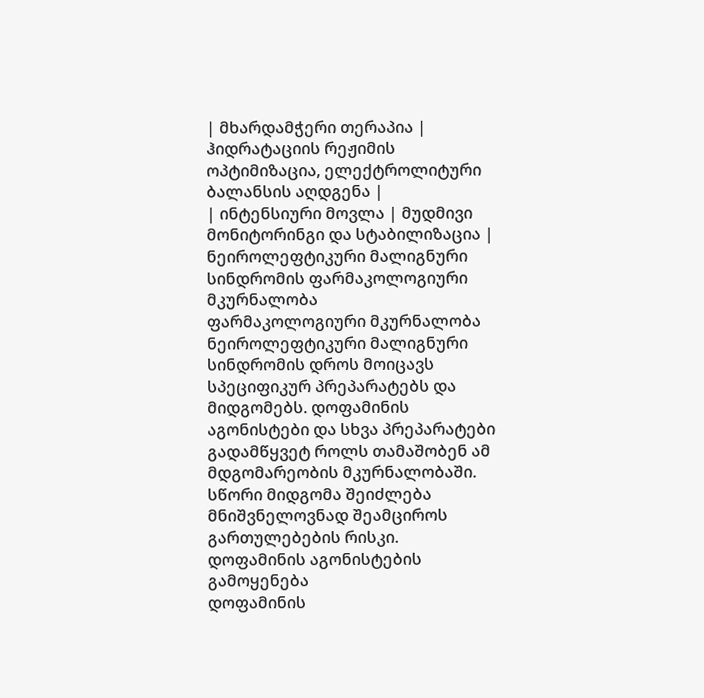| მხარდამჭერი თერაპია | ჰიდრატაციის რეჟიმის ოპტიმიზაცია, ელექტროლიტური ბალანსის აღდგენა |
| ინტენსიური მოვლა | მუდმივი მონიტორინგი და სტაბილიზაცია |
ნეიროლეფტიკური მალიგნური სინდრომის ფარმაკოლოგიური მკურნალობა
ფარმაკოლოგიური მკურნალობა ნეიროლეფტიკური მალიგნური სინდრომის დროს მოიცავს სპეციფიკურ პრეპარატებს და მიდგომებს. დოფამინის აგონისტები და სხვა პრეპარატები გადამწყვეტ როლს თამაშობენ ამ მდგომარეობის მკურნალობაში. სწორი მიდგომა შეიძლება მნიშვნელოვნად შეამციროს გართულებების რისკი.
დოფამინის აგონისტების გამოყენება
დოფამინის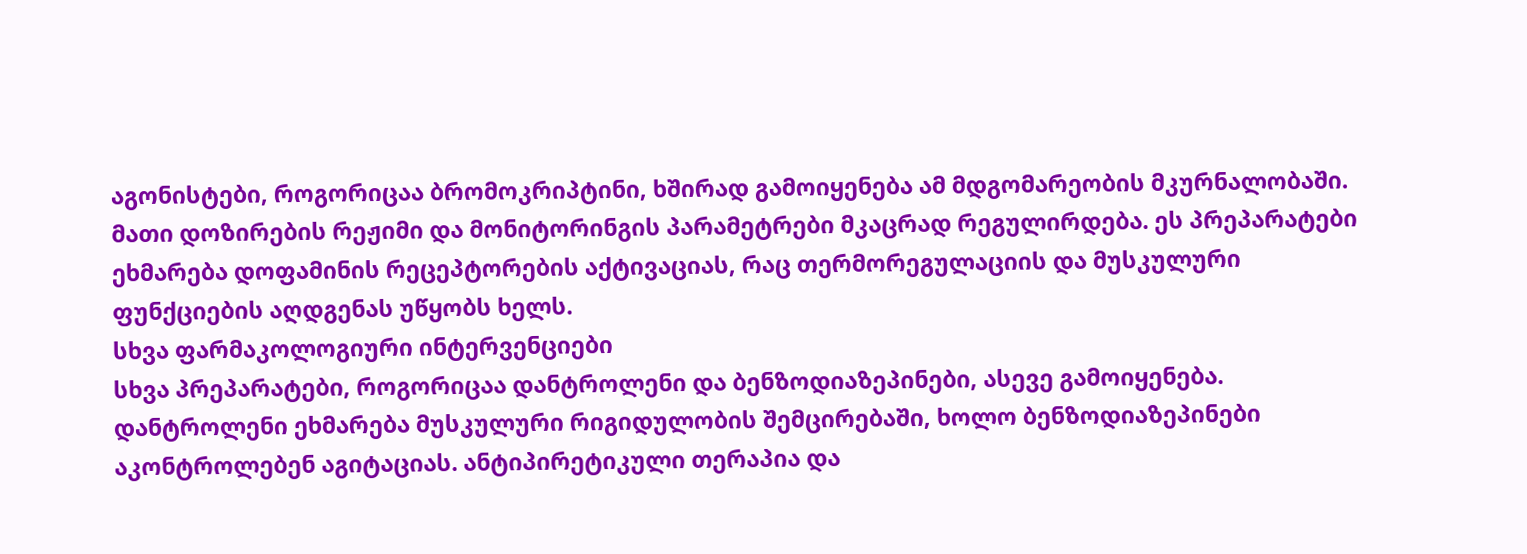აგონისტები, როგორიცაა ბრომოკრიპტინი, ხშირად გამოიყენება ამ მდგომარეობის მკურნალობაში. მათი დოზირების რეჟიმი და მონიტორინგის პარამეტრები მკაცრად რეგულირდება. ეს პრეპარატები ეხმარება დოფამინის რეცეპტორების აქტივაციას, რაც თერმორეგულაციის და მუსკულური ფუნქციების აღდგენას უწყობს ხელს.
სხვა ფარმაკოლოგიური ინტერვენციები
სხვა პრეპარატები, როგორიცაა დანტროლენი და ბენზოდიაზეპინები, ასევე გამოიყენება. დანტროლენი ეხმარება მუსკულური რიგიდულობის შემცირებაში, ხოლო ბენზოდიაზეპინები აკონტროლებენ აგიტაციას. ანტიპირეტიკული თერაპია და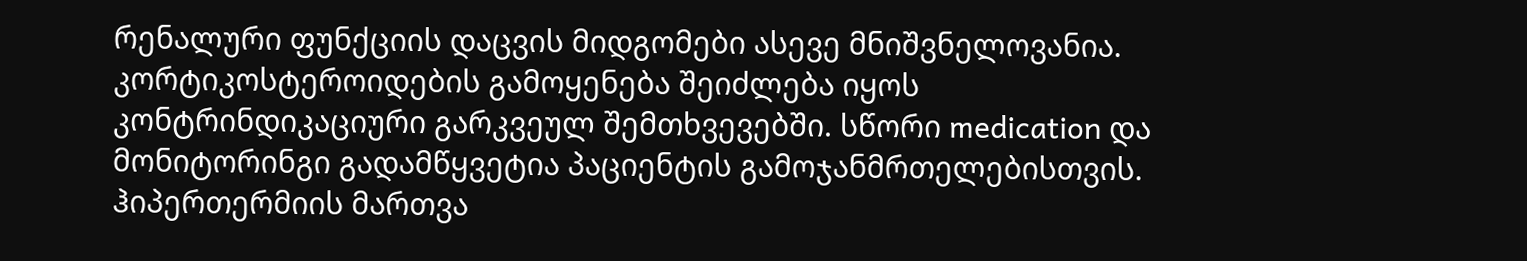რენალური ფუნქციის დაცვის მიდგომები ასევე მნიშვნელოვანია.
კორტიკოსტეროიდების გამოყენება შეიძლება იყოს კონტრინდიკაციური გარკვეულ შემთხვევებში. სწორი medication და მონიტორინგი გადამწყვეტია პაციენტის გამოჯანმრთელებისთვის.
ჰიპერთერმიის მართვა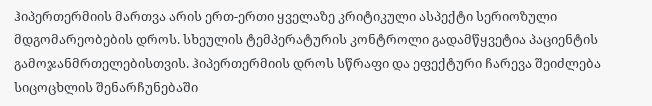ჰიპერთერმიის მართვა არის ერთ-ერთი ყველაზე კრიტიკული ასპექტი სერიოზული მდგომარეობების დროს. სხეულის ტემპერატურის კონტროლი გადამწყვეტია პაციენტის გამოჯანმრთელებისთვის. ჰიპერთერმიის დროს სწრაფი და ეფექტური ჩარევა შეიძლება სიცოცხლის შენარჩუნებაში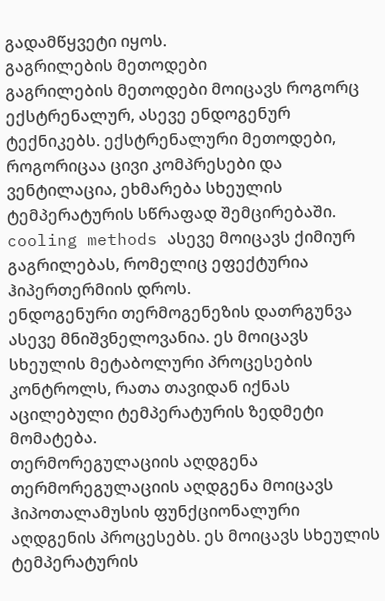გადამწყვეტი იყოს.
გაგრილების მეთოდები
გაგრილების მეთოდები მოიცავს როგორც ექსტრენალურ, ასევე ენდოგენურ ტექნიკებს. ექსტრენალური მეთოდები, როგორიცაა ცივი კომპრესები და ვენტილაცია, ეხმარება სხეულის ტემპერატურის სწრაფად შემცირებაში. cooling methods ასევე მოიცავს ქიმიურ გაგრილებას, რომელიც ეფექტურია ჰიპერთერმიის დროს.
ენდოგენური თერმოგენეზის დათრგუნვა ასევე მნიშვნელოვანია. ეს მოიცავს სხეულის მეტაბოლური პროცესების კონტროლს, რათა თავიდან იქნას აცილებული ტემპერატურის ზედმეტი მომატება.
თერმორეგულაციის აღდგენა
თერმორეგულაციის აღდგენა მოიცავს ჰიპოთალამუსის ფუნქციონალური აღდგენის პროცესებს. ეს მოიცავს სხეულის ტემპერატურის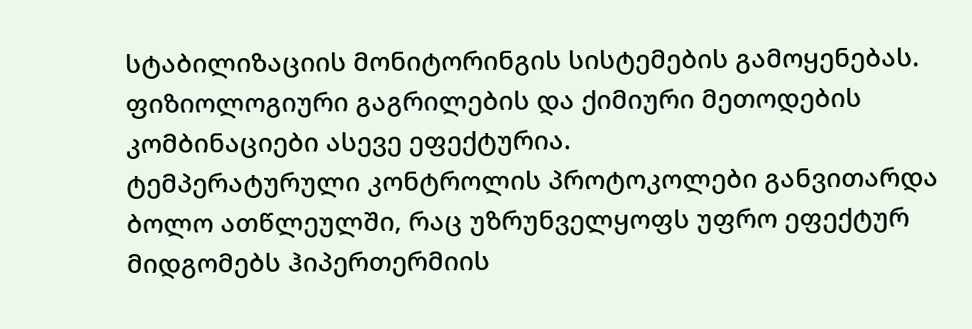სტაბილიზაციის მონიტორინგის სისტემების გამოყენებას. ფიზიოლოგიური გაგრილების და ქიმიური მეთოდების კომბინაციები ასევე ეფექტურია.
ტემპერატურული კონტროლის პროტოკოლები განვითარდა ბოლო ათწლეულში, რაც უზრუნველყოფს უფრო ეფექტურ მიდგომებს ჰიპერთერმიის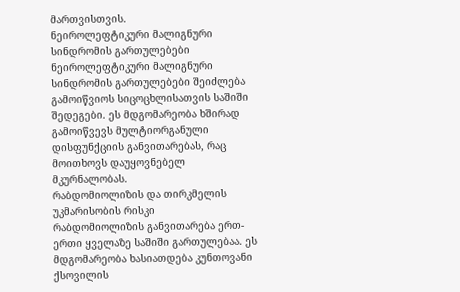მართვისთვის.
ნეიროლეფტიკური მალიგნური სინდრომის გართულებები
ნეიროლეფტიკური მალიგნური სინდრომის გართულებები შეიძლება გამოიწვიოს სიცოცხლისათვის საშიში შედეგები. ეს მდგომარეობა ხშირად გამოიწვევს მულტიორგანული დისფუნქციის განვითარებას, რაც მოითხოვს დაუყოვნებელ მკურნალობას.
რაბდომიოლიზის და თირკმელის უკმარისობის რისკი
რაბდომიოლიზის განვითარება ერთ-ერთი ყველაზე საშიში გართულებაა. ეს მდგომარეობა ხასიათდება კუნთოვანი ქსოვილის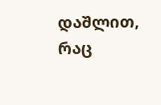დაშლით, რაც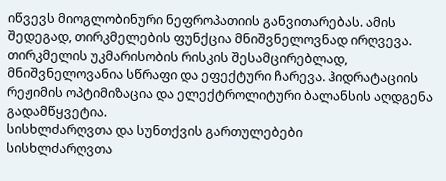იწვევს მიოგლობინური ნეფროპათიის განვითარებას. ამის შედეგად, თირკმელების ფუნქცია მნიშვნელოვნად ირღვევა.
თირკმელის უკმარისობის რისკის შესამცირებლად, მნიშვნელოვანია სწრაფი და ეფექტური ჩარევა. ჰიდრატაციის რეჟიმის ოპტიმიზაცია და ელექტროლიტური ბალანსის აღდგენა გადამწყვეტია.
სისხლძარღვთა და სუნთქვის გართულებები
სისხლძარღვთა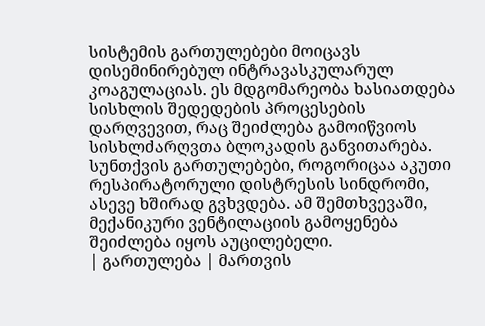სისტემის გართულებები მოიცავს დისემინირებულ ინტრავასკულარულ კოაგულაციას. ეს მდგომარეობა ხასიათდება სისხლის შედედების პროცესების დარღვევით, რაც შეიძლება გამოიწვიოს სისხლძარღვთა ბლოკადის განვითარება.
სუნთქვის გართულებები, როგორიცაა აკუთი რესპირატორული დისტრესის სინდრომი, ასევე ხშირად გვხვდება. ამ შემთხვევაში, მექანიკური ვენტილაციის გამოყენება შეიძლება იყოს აუცილებელი.
| გართულება | მართვის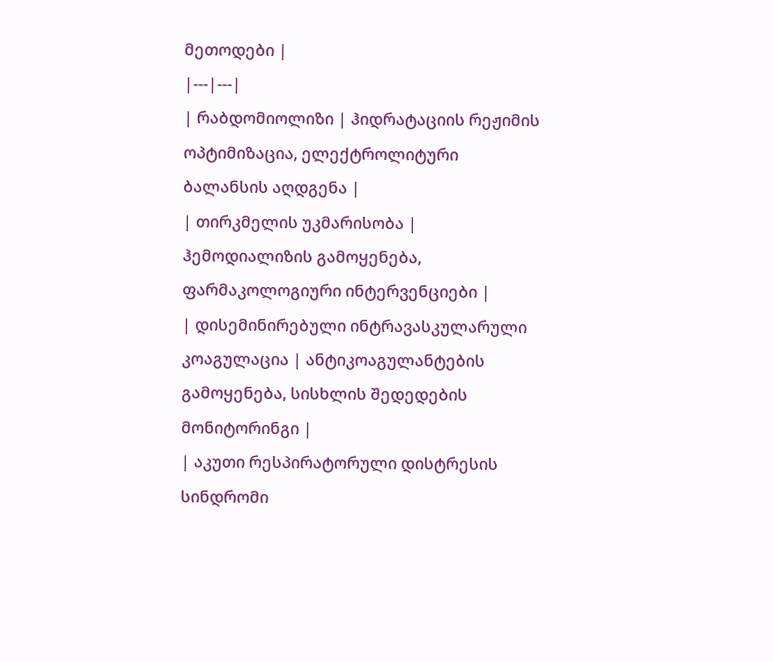მეთოდები |
|---|---|
| რაბდომიოლიზი | ჰიდრატაციის რეჟიმის ოპტიმიზაცია, ელექტროლიტური ბალანსის აღდგენა |
| თირკმელის უკმარისობა | ჰემოდიალიზის გამოყენება, ფარმაკოლოგიური ინტერვენციები |
| დისემინირებული ინტრავასკულარული კოაგულაცია | ანტიკოაგულანტების გამოყენება, სისხლის შედედების მონიტორინგი |
| აკუთი რესპირატორული დისტრესის სინდრომი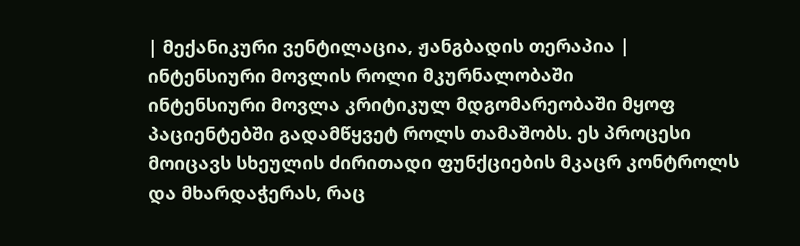| მექანიკური ვენტილაცია, ჟანგბადის თერაპია |
ინტენსიური მოვლის როლი მკურნალობაში
ინტენსიური მოვლა კრიტიკულ მდგომარეობაში მყოფ პაციენტებში გადამწყვეტ როლს თამაშობს. ეს პროცესი მოიცავს სხეულის ძირითადი ფუნქციების მკაცრ კონტროლს და მხარდაჭერას, რაც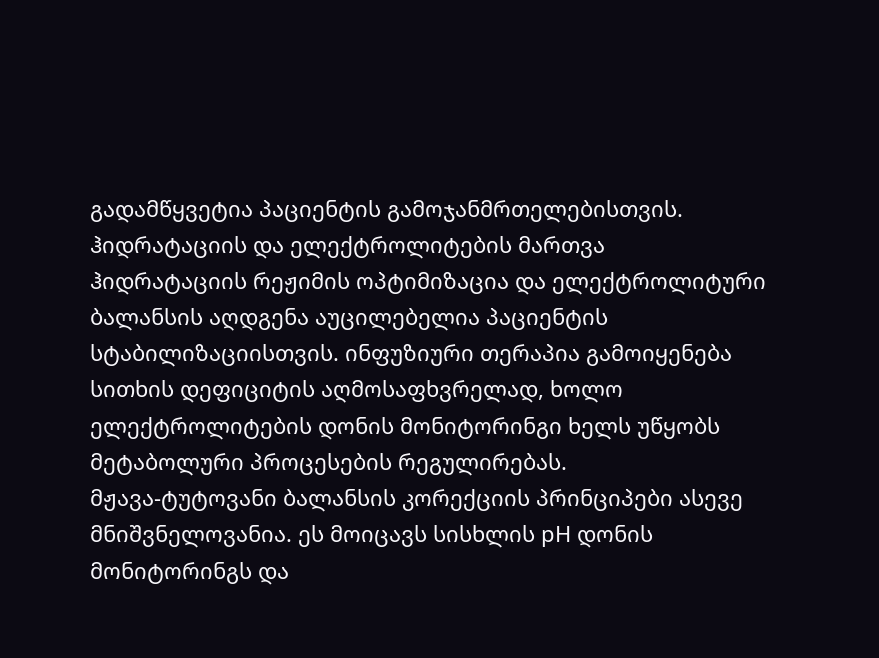გადამწყვეტია პაციენტის გამოჯანმრთელებისთვის.
ჰიდრატაციის და ელექტროლიტების მართვა
ჰიდრატაციის რეჟიმის ოპტიმიზაცია და ელექტროლიტური ბალანსის აღდგენა აუცილებელია პაციენტის სტაბილიზაციისთვის. ინფუზიური თერაპია გამოიყენება სითხის დეფიციტის აღმოსაფხვრელად, ხოლო ელექტროლიტების დონის მონიტორინგი ხელს უწყობს მეტაბოლური პროცესების რეგულირებას.
მჟავა-ტუტოვანი ბალანსის კორექციის პრინციპები ასევე მნიშვნელოვანია. ეს მოიცავს სისხლის pH დონის მონიტორინგს და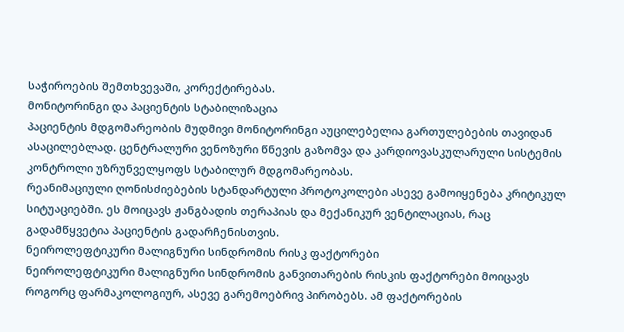საჭიროების შემთხვევაში, კორექტირებას.
მონიტორინგი და პაციენტის სტაბილიზაცია
პაციენტის მდგომარეობის მუდმივი მონიტორინგი აუცილებელია გართულებების თავიდან ასაცილებლად. ცენტრალური ვენოზური წნევის გაზომვა და კარდიოვასკულარული სისტემის კონტროლი უზრუნველყოფს სტაბილურ მდგომარეობას.
რეანიმაციული ღონისძიებების სტანდარტული პროტოკოლები ასევე გამოიყენება კრიტიკულ სიტუაციებში. ეს მოიცავს ჟანგბადის თერაპიას და მექანიკურ ვენტილაციას, რაც გადამწყვეტია პაციენტის გადარჩენისთვის.
ნეიროლეფტიკური მალიგნური სინდრომის რისკ ფაქტორები
ნეიროლეფტიკური მალიგნური სინდრომის განვითარების რისკის ფაქტორები მოიცავს როგორც ფარმაკოლოგიურ, ასევე გარემოებრივ პირობებს. ამ ფაქტორების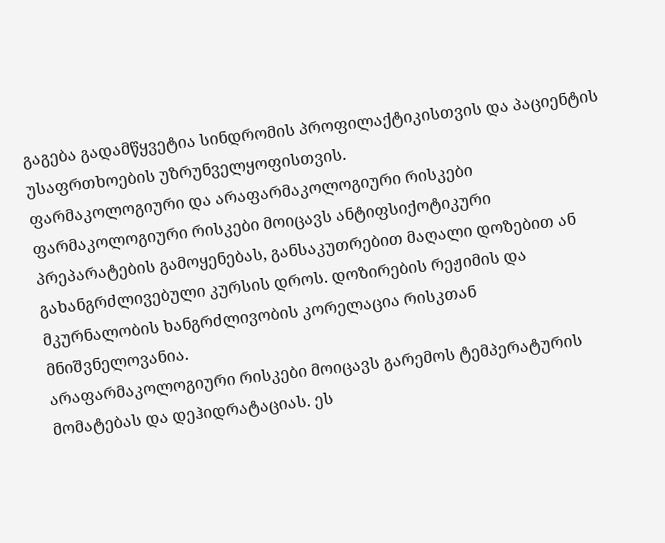გაგება გადამწყვეტია სინდრომის პროფილაქტიკისთვის და პაციენტის უსაფრთხოების უზრუნველყოფისთვის.
ფარმაკოლოგიური და არაფარმაკოლოგიური რისკები
ფარმაკოლოგიური რისკები მოიცავს ანტიფსიქოტიკური პრეპარატების გამოყენებას, განსაკუთრებით მაღალი დოზებით ან გახანგრძლივებული კურსის დროს. დოზირების რეჟიმის და მკურნალობის ხანგრძლივობის კორელაცია რისკთან მნიშვნელოვანია.
არაფარმაკოლოგიური რისკები მოიცავს გარემოს ტემპერატურის მომატებას და დეჰიდრატაციას. ეს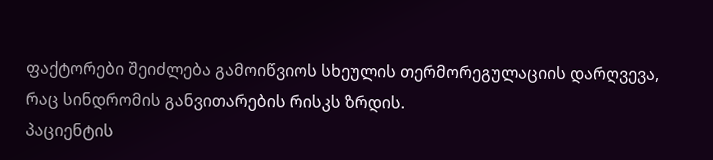ფაქტორები შეიძლება გამოიწვიოს სხეულის თერმორეგულაციის დარღვევა, რაც სინდრომის განვითარების რისკს ზრდის.
პაციენტის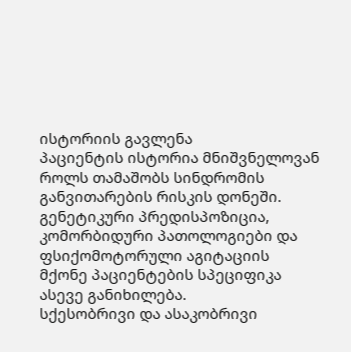ისტორიის გავლენა
პაციენტის ისტორია მნიშვნელოვან როლს თამაშობს სინდრომის განვითარების რისკის დონეში. გენეტიკური პრედისპოზიცია, კომორბიდური პათოლოგიები და ფსიქომოტორული აგიტაციის მქონე პაციენტების სპეციფიკა ასევე განიხილება.
სქესობრივი და ასაკობრივი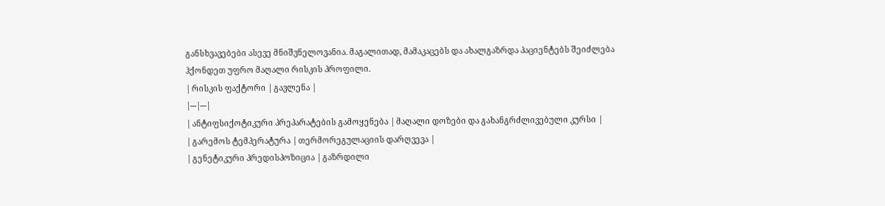განსხვავებები ასევე მნიშვნელოვანია. მაგალითად, მამაკაცებს და ახალგაზრდა პაციენტებს შეიძლება ჰქონდეთ უფრო მაღალი რისკის პროფილი.
| რისკის ფაქტორი | გავლენა |
|---|---|
| ანტიფსიქოტიკური პრეპარატების გამოყენება | მაღალი დოზები და გახანგრძლივებული კურსი |
| გარემოს ტემპერატურა | თერმორეგულაციის დარღვევა |
| გენეტიკური პრედისპოზიცია | გაზრდილი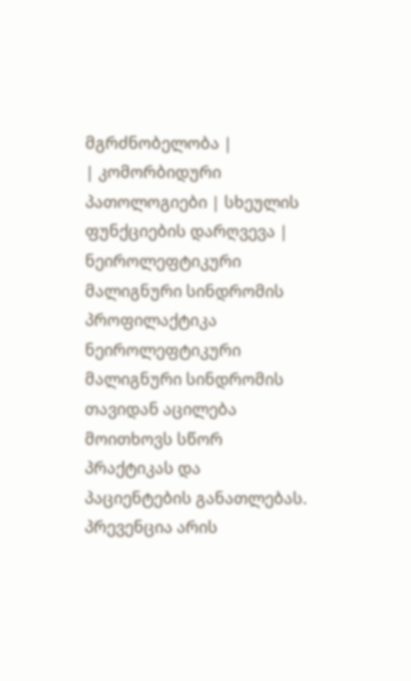მგრძნობელობა |
| კომორბიდური პათოლოგიები | სხეულის ფუნქციების დარღვევა |
ნეიროლეფტიკური მალიგნური სინდრომის პროფილაქტიკა
ნეიროლეფტიკური მალიგნური სინდრომის თავიდან აცილება მოითხოვს სწორ პრაქტიკას და პაციენტების განათლებას. პრევენცია არის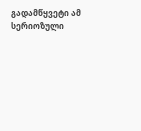გადამწყვეტი ამ სერიოზული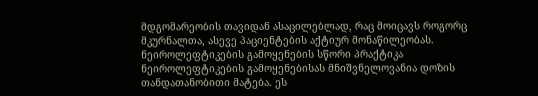მდგომარეობის თავიდან ასაცილებლად, რაც მოიცავს როგორც მკურნალთა, ასევე პაციენტების აქტიურ მონაწილეობას.
ნეიროლეფტიკების გამოყენების სწორი პრაქტიკა
ნეიროლეფტიკების გამოყენებისას მნიშვნელოვანია დოზის თანდათანობითი მატება. ეს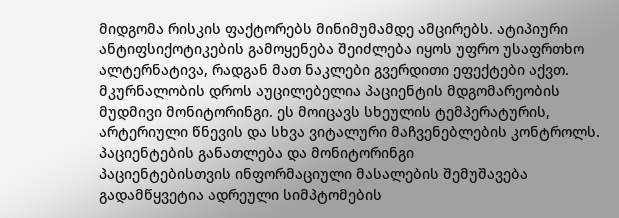მიდგომა რისკის ფაქტორებს მინიმუმამდე ამცირებს. ატიპიური ანტიფსიქოტიკების გამოყენება შეიძლება იყოს უფრო უსაფრთხო ალტერნატივა, რადგან მათ ნაკლები გვერდითი ეფექტები აქვთ.
მკურნალობის დროს აუცილებელია პაციენტის მდგომარეობის მუდმივი მონიტორინგი. ეს მოიცავს სხეულის ტემპერატურის, არტერიული წნევის და სხვა ვიტალური მაჩვენებლების კონტროლს.
პაციენტების განათლება და მონიტორინგი
პაციენტებისთვის ინფორმაციული მასალების შემუშავება გადამწყვეტია ადრეული სიმპტომების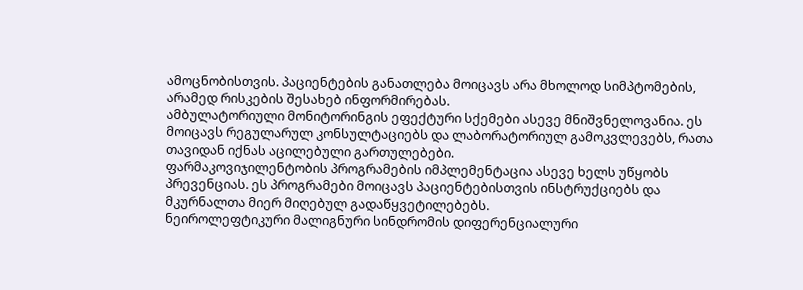ამოცნობისთვის. პაციენტების განათლება მოიცავს არა მხოლოდ სიმპტომების, არამედ რისკების შესახებ ინფორმირებას.
ამბულატორიული მონიტორინგის ეფექტური სქემები ასევე მნიშვნელოვანია. ეს მოიცავს რეგულარულ კონსულტაციებს და ლაბორატორიულ გამოკვლევებს, რათა თავიდან იქნას აცილებული გართულებები.
ფარმაკოვიჯილენტობის პროგრამების იმპლემენტაცია ასევე ხელს უწყობს პრევენციას. ეს პროგრამები მოიცავს პაციენტებისთვის ინსტრუქციებს და მკურნალთა მიერ მიღებულ გადაწყვეტილებებს.
ნეიროლეფტიკური მალიგნური სინდრომის დიფერენციალური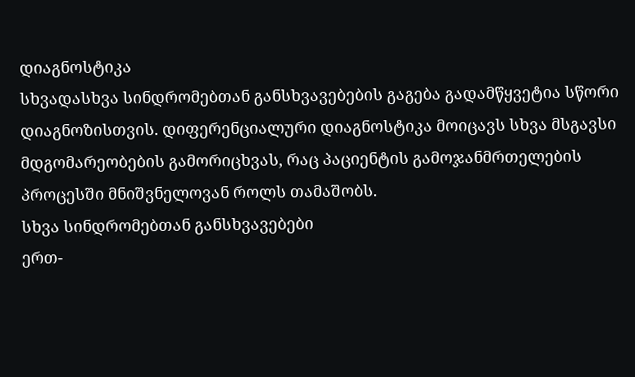დიაგნოსტიკა
სხვადასხვა სინდრომებთან განსხვავებების გაგება გადამწყვეტია სწორი დიაგნოზისთვის. დიფერენციალური დიაგნოსტიკა მოიცავს სხვა მსგავსი მდგომარეობების გამორიცხვას, რაც პაციენტის გამოჯანმრთელების პროცესში მნიშვნელოვან როლს თამაშობს.
სხვა სინდრომებთან განსხვავებები
ერთ-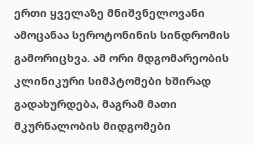ერთი ყველაზე მნიშვნელოვანი ამოცანაა სეროტონინის სინდრომის გამორიცხვა. ამ ორი მდგომარეობის კლინიკური სიმპტომები ხშირად გადახურდება, მაგრამ მათი მკურნალობის მიდგომები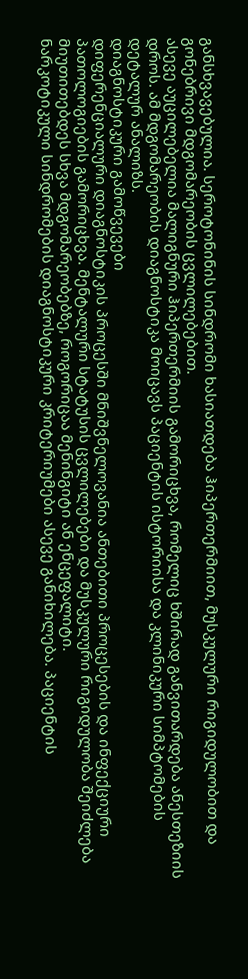განსხვავებულია. სეროტონინის სინდრომი ხასიათდება ჰიპერთერმიით, მუსკულური რიგიდულობით და გონებრივი მდგომარეობის ცვლილებებით.
ასევე აუცილებელია მალიგნური ჰიპერთერმიის გამორიცხვა, რომელიც ხშირად განვითარდება ანესთეზიის დროს. ამ მდგომარეობის დიაგნოსტიკა მოიცავს პაციენტის ისტორიისა და კლინიკური სიმპტომების დეტალურ ანალიზს.
დიაგნოსტიკური გამოწვევები
დიფერენციალური დიაგნოსტიკის პროცესში მნიშვნელოვანია ანთებითი პროცესების და ინფექციური პათოლოგიების გამორიცხვა. მენტალური სტატუსის ცვლილებები და მუსკულური რიგიდულობა შეიძლება მიუთითებდეს სხვა მდგომარეობებზე, როგორიცაა მენინგიტი ან ენცეფალიტი.
ნარკოტიკული სინდრომების დიაგნოსტიკური კრიტერიუმები ასევე განიხილება. პაციენტის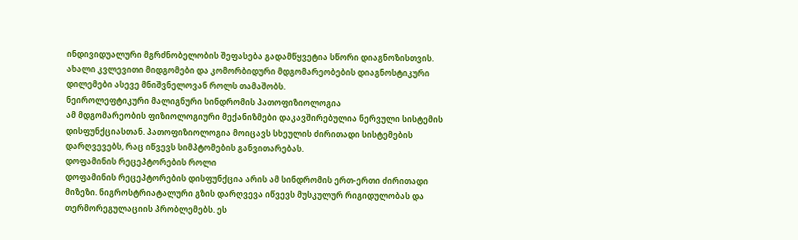ინდივიდუალური მგრძნობელობის შეფასება გადამწყვეტია სწორი დიაგნოზისთვის. ახალი კვლევითი მიდგომები და კომორბიდური მდგომარეობების დიაგნოსტიკური დილემები ასევე მნიშვნელოვან როლს თამაშობს.
ნეიროლეფტიკური მალიგნური სინდრომის პათოფიზიოლოგია
ამ მდგომარეობის ფიზიოლოგიური მექანიზმები დაკავშირებულია ნერვული სისტემის დისფუნქციასთან. პათოფიზიოლოგია მოიცავს სხეულის ძირითადი სისტემების დარღვევებს, რაც იწვევს სიმპტომების განვითარებას.
დოფამინის რეცეპტორების როლი
დოფამინის რეცეპტორების დისფუნქცია არის ამ სინდრომის ერთ-ერთი ძირითადი მიზეზი. ნიგროსტრიატალური გზის დარღვევა იწვევს მუსკულურ რიგიდულობას და თერმორეგულაციის პრობლემებს. ეს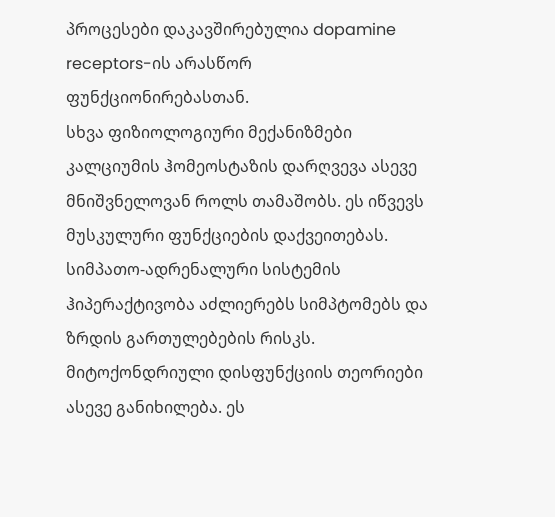პროცესები დაკავშირებულია dopamine receptors-ის არასწორ ფუნქციონირებასთან.
სხვა ფიზიოლოგიური მექანიზმები
კალციუმის ჰომეოსტაზის დარღვევა ასევე მნიშვნელოვან როლს თამაშობს. ეს იწვევს მუსკულური ფუნქციების დაქვეითებას. სიმპათო-ადრენალური სისტემის ჰიპერაქტივობა აძლიერებს სიმპტომებს და ზრდის გართულებების რისკს.
მიტოქონდრიული დისფუნქციის თეორიები ასევე განიხილება. ეს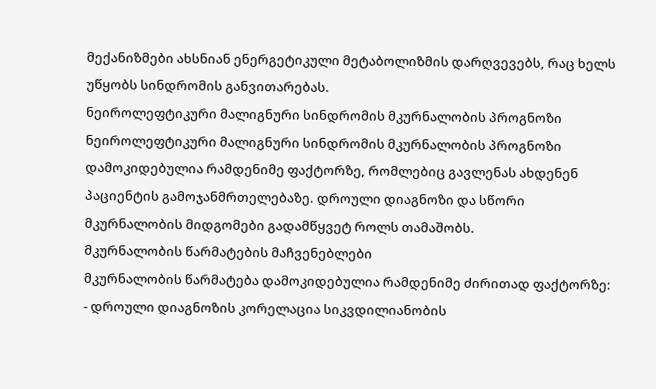მექანიზმები ახსნიან ენერგეტიკული მეტაბოლიზმის დარღვევებს, რაც ხელს უწყობს სინდრომის განვითარებას.
ნეიროლეფტიკური მალიგნური სინდრომის მკურნალობის პროგნოზი
ნეიროლეფტიკური მალიგნური სინდრომის მკურნალობის პროგნოზი დამოკიდებულია რამდენიმე ფაქტორზე, რომლებიც გავლენას ახდენენ პაციენტის გამოჯანმრთელებაზე. დროული დიაგნოზი და სწორი მკურნალობის მიდგომები გადამწყვეტ როლს თამაშობს.
მკურნალობის წარმატების მაჩვენებლები
მკურნალობის წარმატება დამოკიდებულია რამდენიმე ძირითად ფაქტორზე:
- დროული დიაგნოზის კორელაცია სიკვდილიანობის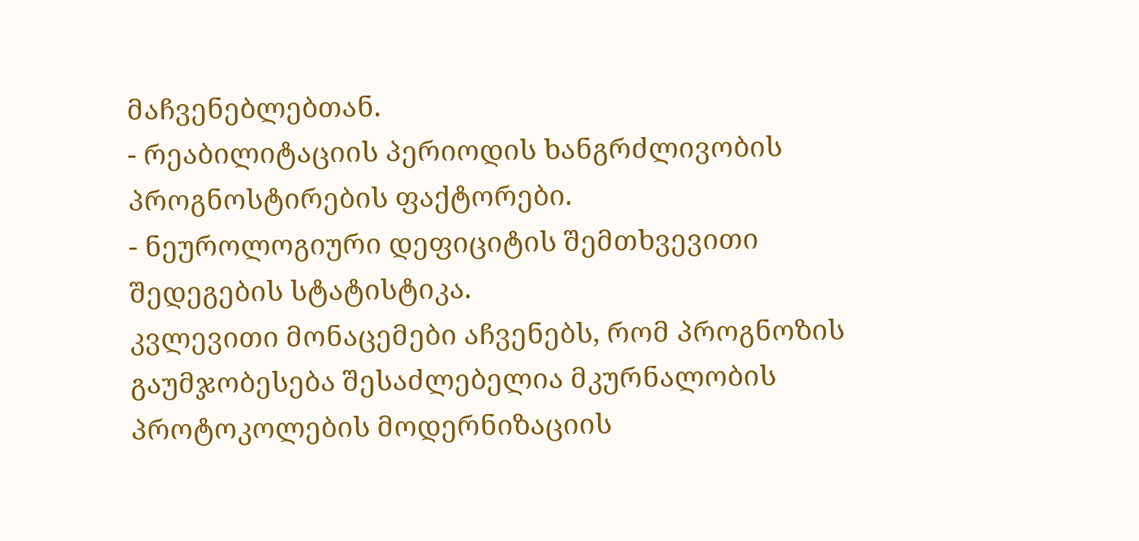მაჩვენებლებთან.
- რეაბილიტაციის პერიოდის ხანგრძლივობის პროგნოსტირების ფაქტორები.
- ნეუროლოგიური დეფიციტის შემთხვევითი შედეგების სტატისტიკა.
კვლევითი მონაცემები აჩვენებს, რომ პროგნოზის გაუმჯობესება შესაძლებელია მკურნალობის პროტოკოლების მოდერნიზაციის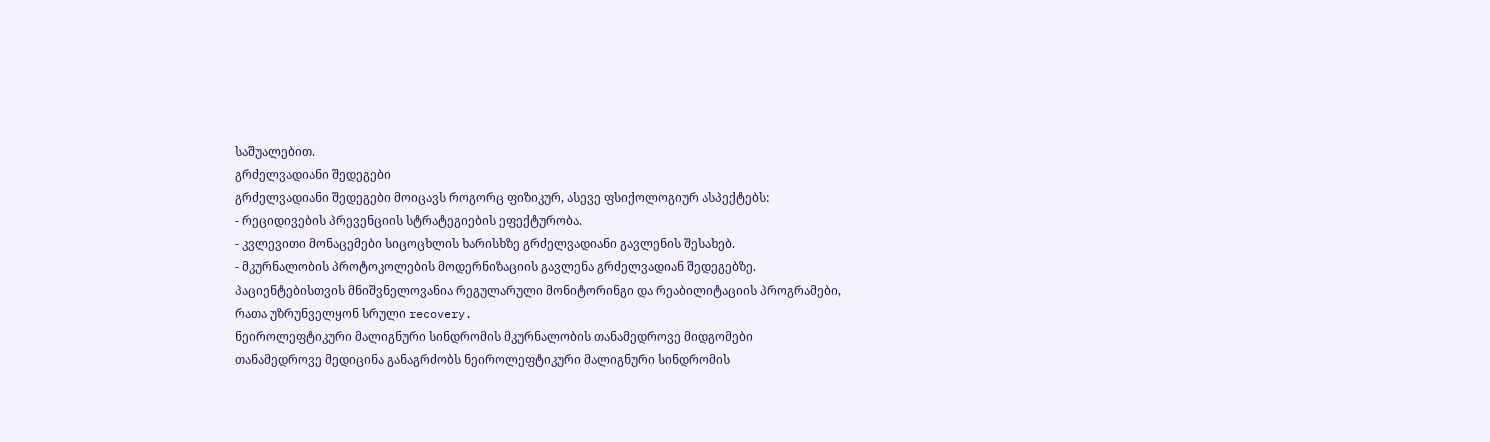საშუალებით.
გრძელვადიანი შედეგები
გრძელვადიანი შედეგები მოიცავს როგორც ფიზიკურ, ასევე ფსიქოლოგიურ ასპექტებს:
- რეციდივების პრევენციის სტრატეგიების ეფექტურობა.
- კვლევითი მონაცემები სიცოცხლის ხარისხზე გრძელვადიანი გავლენის შესახებ.
- მკურნალობის პროტოკოლების მოდერნიზაციის გავლენა გრძელვადიან შედეგებზე.
პაციენტებისთვის მნიშვნელოვანია რეგულარული მონიტორინგი და რეაბილიტაციის პროგრამები, რათა უზრუნველყონ სრული recovery.
ნეიროლეფტიკური მალიგნური სინდრომის მკურნალობის თანამედროვე მიდგომები
თანამედროვე მედიცინა განაგრძობს ნეიროლეფტიკური მალიგნური სინდრომის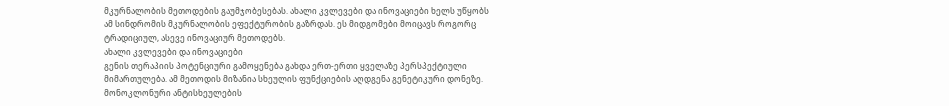მკურნალობის მეთოდების გაუმჯობესებას. ახალი კვლევები და ინოვაციები ხელს უწყობს ამ სინდრომის მკურნალობის ეფექტურობის გაზრდას. ეს მიდგომები მოიცავს როგორც ტრადიციულ, ასევე ინოვაციურ მეთოდებს.
ახალი კვლევები და ინოვაციები
გენის თერაპიის პოტენციური გამოყენება გახდა ერთ-ერთი ყველაზე პერსპექტიული მიმართულება. ამ მეთოდის მიზანია სხეულის ფუნქციების აღდგენა გენეტიკური დონეზე. მონოკლონური ანტისხეულების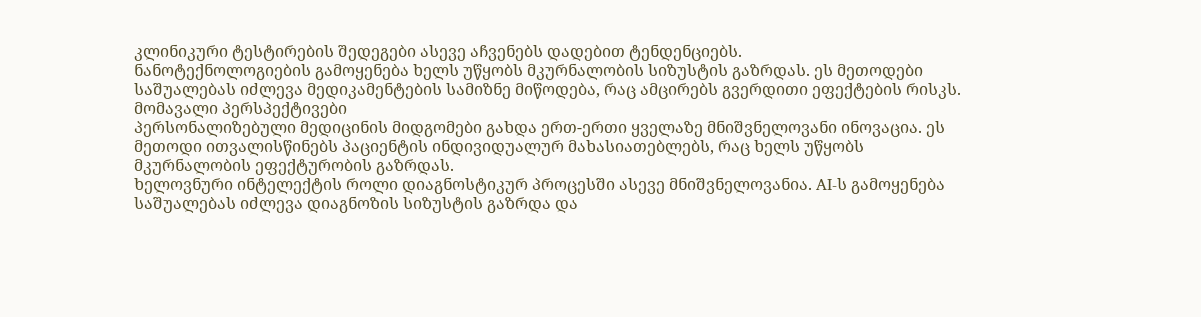კლინიკური ტესტირების შედეგები ასევე აჩვენებს დადებით ტენდენციებს.
ნანოტექნოლოგიების გამოყენება ხელს უწყობს მკურნალობის სიზუსტის გაზრდას. ეს მეთოდები საშუალებას იძლევა მედიკამენტების სამიზნე მიწოდება, რაც ამცირებს გვერდითი ეფექტების რისკს.
მომავალი პერსპექტივები
პერსონალიზებული მედიცინის მიდგომები გახდა ერთ-ერთი ყველაზე მნიშვნელოვანი ინოვაცია. ეს მეთოდი ითვალისწინებს პაციენტის ინდივიდუალურ მახასიათებლებს, რაც ხელს უწყობს მკურნალობის ეფექტურობის გაზრდას.
ხელოვნური ინტელექტის როლი დიაგნოსტიკურ პროცესში ასევე მნიშვნელოვანია. AI-ს გამოყენება საშუალებას იძლევა დიაგნოზის სიზუსტის გაზრდა და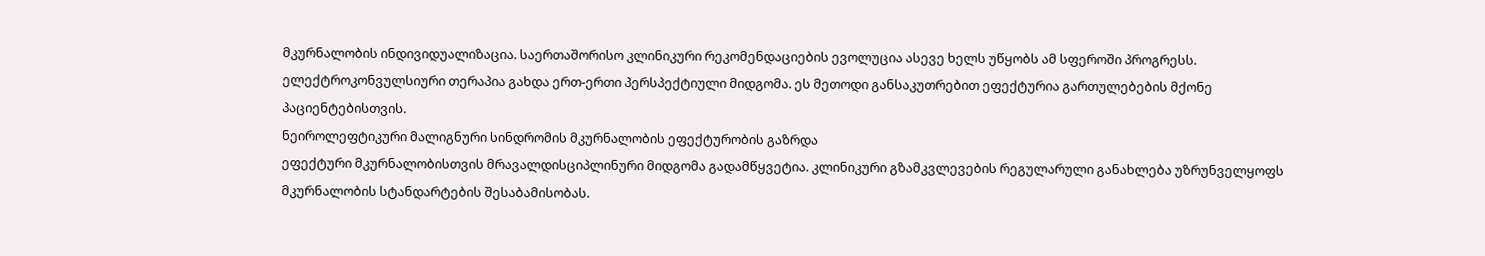მკურნალობის ინდივიდუალიზაცია. საერთაშორისო კლინიკური რეკომენდაციების ევოლუცია ასევე ხელს უწყობს ამ სფეროში პროგრესს.
ელექტროკონვულსიური თერაპია გახდა ერთ-ერთი პერსპექტიული მიდგომა. ეს მეთოდი განსაკუთრებით ეფექტურია გართულებების მქონე პაციენტებისთვის.
ნეიროლეფტიკური მალიგნური სინდრომის მკურნალობის ეფექტურობის გაზრდა
ეფექტური მკურნალობისთვის მრავალდისციპლინური მიდგომა გადამწყვეტია. კლინიკური გზამკვლევების რეგულარული განახლება უზრუნველყოფს მკურნალობის სტანდარტების შესაბამისობას.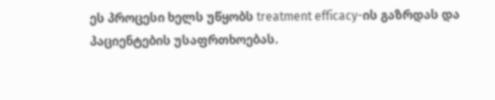ეს პროცესი ხელს უწყობს treatment efficacy-ის გაზრდას და პაციენტების უსაფრთხოებას.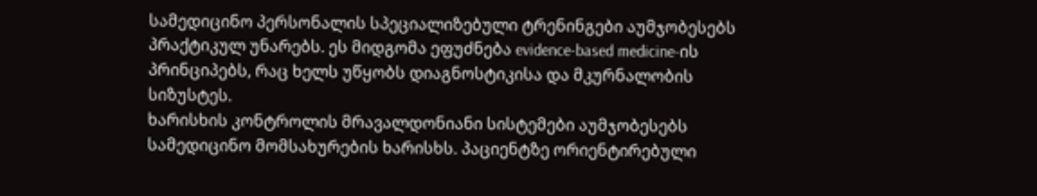სამედიცინო პერსონალის სპეციალიზებული ტრენინგები აუმჯობესებს პრაქტიკულ უნარებს. ეს მიდგომა ეფუძნება evidence-based medicine-ის პრინციპებს, რაც ხელს უწყობს დიაგნოსტიკისა და მკურნალობის სიზუსტეს.
ხარისხის კონტროლის მრავალდონიანი სისტემები აუმჯობესებს სამედიცინო მომსახურების ხარისხს. პაციენტზე ორიენტირებული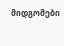მიდგომები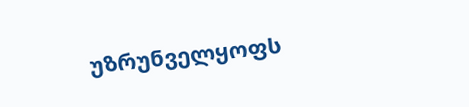უზრუნველყოფს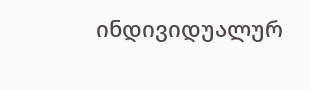ინდივიდუალურ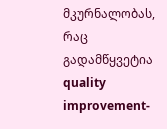მკურნალობას, რაც გადამწყვეტია quality improvement-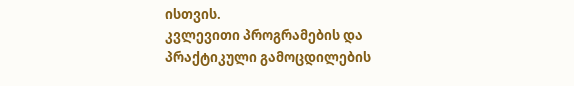ისთვის.
კვლევითი პროგრამების და პრაქტიკული გამოცდილების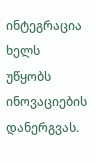ინტეგრაცია ხელს უწყობს ინოვაციების დანერგვას.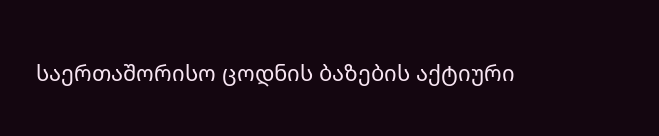საერთაშორისო ცოდნის ბაზების აქტიური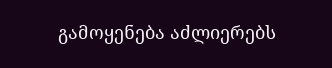გამოყენება აძლიერებს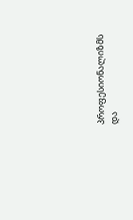პროფესიონალიზმს და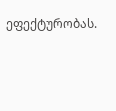ეფექტურობას.